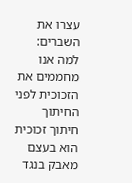עצרו את השברים: למה אנו מחממים את הזכוכית לפני החיתוך
חיתוך זכוכית הוא בעצם מאבק בנגד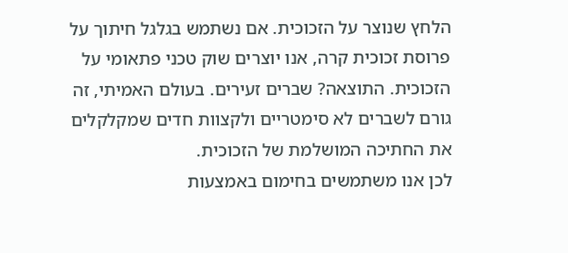הלחץ שנוצר על הזכוכית. אם נשתמש בגלגל חיתוך על פרוסת זכוכית קרה, אנו יוצרים שוק טכני פתאומי על הזכוכית. התוצאה? שברים זעירים. בעולם האמיתי, זה גורם לשברים לא סימטריים ולקצוות חדים שמקלקלים את החתיכה המושלמת של הזכוכית.
לכן אנו משתמשים בחימום באמצעות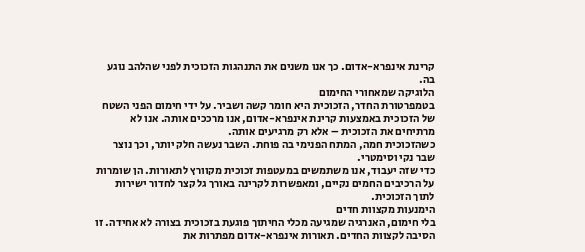קרינת אינפרא-אדום. כך אנו משנים את התנהגות הזכוכית לפני שהלהב נוגע בה.
הלוגיקה שמאחורי החימום
בטמפרטורת החדר, הזכוכית היא חומר קשה ושביר. על ידי חימום הפני השטח של הזכוכית באמצעות קרינת אינפרא-אדום, אנו מרככים אותה. אנו לא מרתיחים את הזכוכית – אלא רק מרגיעים אותה.
כשהזכוכית חמה, המתח הפנימי בה פוחת. השבר נעשה חלק יותר, וכך נוצר שבר נקי וסימטרי.
כדי שזה יעבוד, אנו משתמשים במעטפות זכוכית מקוורץ לתאורות. הן שומרות על הרכיבים החמים נקיים, ומאפשרות לקרינה באורך גל קצר לחדור ישירות לתוך הזכוכית.
הימנעות מקצוות חדים
בלי חימום, האנרגיה שמגיעה מכלי החיתוך פוגעת בזכוכית בצורה לא אחידה. זו הסיבה לקצוות החדים. תאורות אינפרא-אדום מפתרות את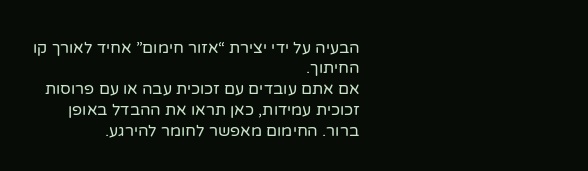הבעיה על ידי יצירת “אזור חימום” אחיד לאורך קו החיתוך.
אם אתם עובדים עם זכוכית עבה או עם פרוסות זכוכית עמידות, כאן תראו את ההבדל באופן ברור. החימום מאפשר לחומר להירגע.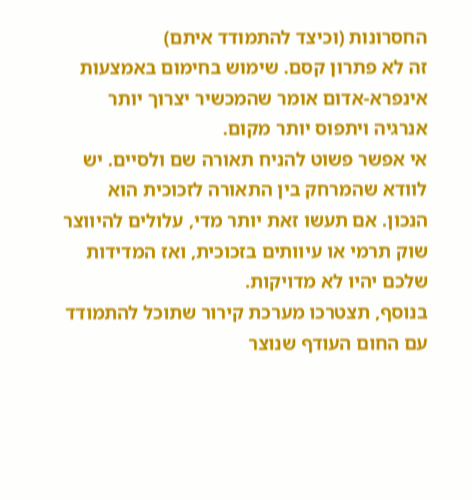החסרונות (וכיצד להתמודד איתם)
זה לא פתרון קסם. שימוש בחימום באמצעות אינפרא-אדום אומר שהמכשיר יצרוך יותר אנרגיה ויתפוס יותר מקום.
אי אפשר פשוט להניח תאורה שם ולסיים. יש לוודא שהמרחק בין התאורה לזכוכית הוא הנכון. אם תעשו זאת יותר מדי, עלולים להיווצר שוק תרמי או עיוותים בזכוכית, ואז המדידות שלכם יהיו לא מדויקות.
בנוסף, תצטרכו מערכת קירור שתוכל להתמודד עם החום העודף שנוצר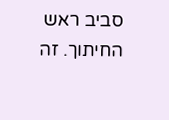סביב ראש החיתוך. זה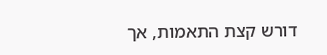דורש קצת התאמות, אך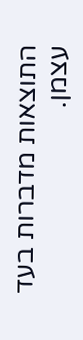התוצאות מדברות בעד עצמן.